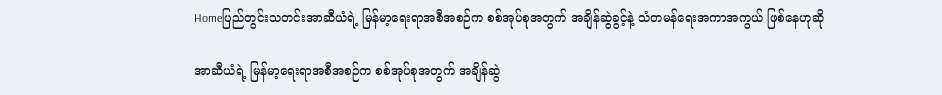Homeပြည်တွင်းသတင်းအာဆီယံရဲ့ မြန်မာ့ရေးရာအစီအစဉ်က စစ်အုပ်စုအတွက် အချိန်ဆွဲခွင့်နဲ့ သံတမန်ရေးအကာအကွယ် ဖြစ်နေဟုဆို

အာဆီယံရဲ့ မြန်မာ့ရေးရာအစီအစဉ်က စစ်အုပ်စုအတွက် အချိန်ဆွဲ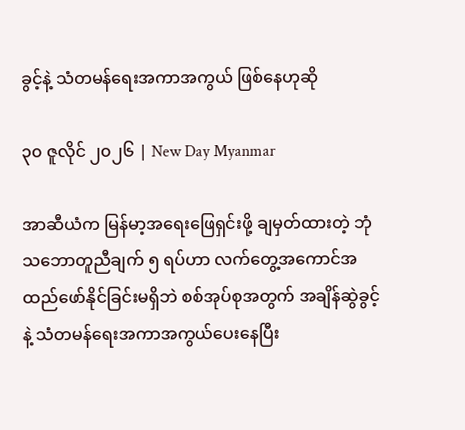ခွင့်နဲ့ သံတမန်ရေးအကာအကွယ် ဖြစ်နေဟုဆို

၃၀ ဇူလိုင် ၂၀၂၆ | New Day Myanmar

အာဆီယံက မြန်မာ့အရေးဖြေရှင်းဖို့ ချမှတ်ထားတဲ့ ဘုံသဘောတူညီချက် ၅ ရပ်ဟာ လက်တွေ့အကောင်အထည်ဖော်နိုင်ခြင်းမရှိဘဲ စစ်အုပ်စုအတွက် အချိန်ဆွဲခွင့်နဲ့ သံတမန်ရေးအကာအကွယ်ပေးနေပြီး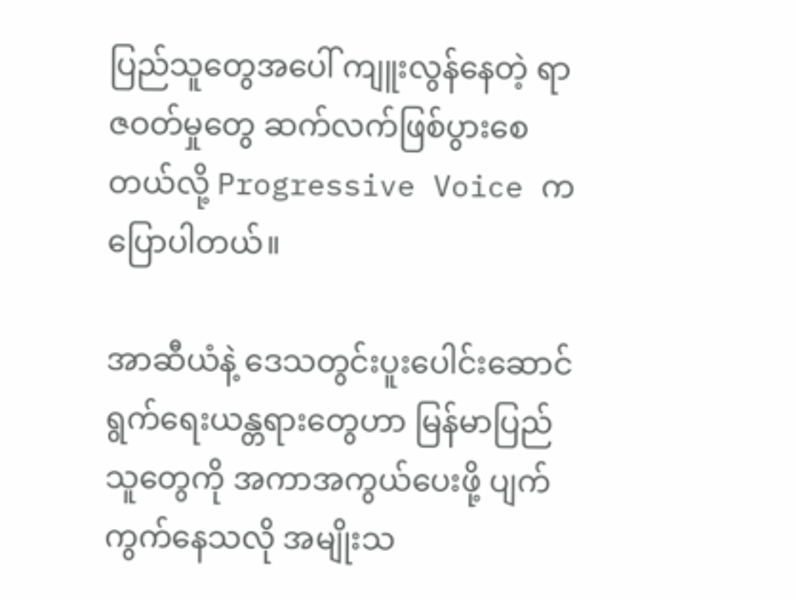ပြည်သူတွေအပေါ် ကျူးလွန်နေတဲ့ ရာဇဝတ်မှုတွေ ဆက်လက်ဖြစ်ပွားစေတယ်လို့ Progressive Voice က ပြောပါတယ်။

အာဆီယံနဲ့ ဒေသတွင်းပူးပေါင်းဆောင်ရွက်ရေးယန္တရားတွေဟာ မြန်မာပြည်သူတွေကို အကာအကွယ်ပေးဖို့ ပျက်ကွက်နေသလို အမျိုးသ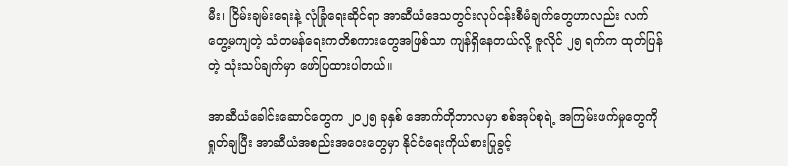မီး၊ ငြိမ်းချမ်းရေးနဲ့ လုံခြုံရေးဆိုင်ရာ အာဆီယံဒေသတွင်းလုပ်ငန်းစီမံချက်တွေဟာလည်း လက်တွေ့မကျတဲ့ သံတမန်ရေးကတိစကားတွေအဖြစ်သာ ကျန်ရှိနေတယ်လို့ ဇူလိုင် ၂၅ ရက်က ထုတ်ပြန်တဲ့ သုံးသပ်ချက်မှာ ဖော်ပြထားပါတယ်။

အာဆီယံခေါင်းဆောင်တွေက ၂၀၂၅ ခုနှစ် အောက်တိုဘာလမှာ စစ်အုပ်စုရဲ့ အကြမ်းဖက်မှုတွေကို ရှုတ်ချပြီး အာဆီယံအစည်းအဝေးတွေမှာ နိုင်ငံရေးကိုယ်စားပြုခွင့်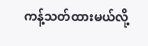ကန့်သတ်ထားမယ်လို့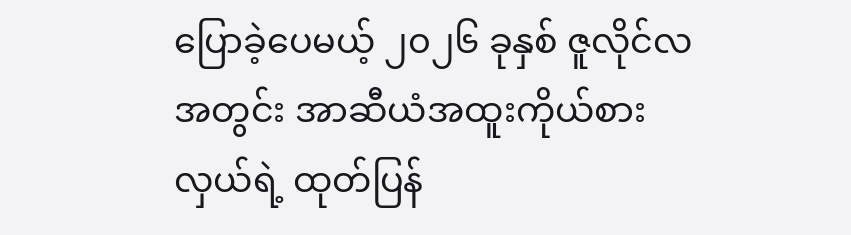ပြောခဲ့ပေမယ့် ၂၀၂၆ ခုနှစ် ဇူလိုင်လအတွင်း အာဆီယံအထူးကိုယ်စားလှယ်ရဲ့ ထုတ်ပြန်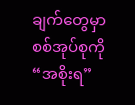ချက်တွေမှာ စစ်အုပ်စုကို “အစိုးရ”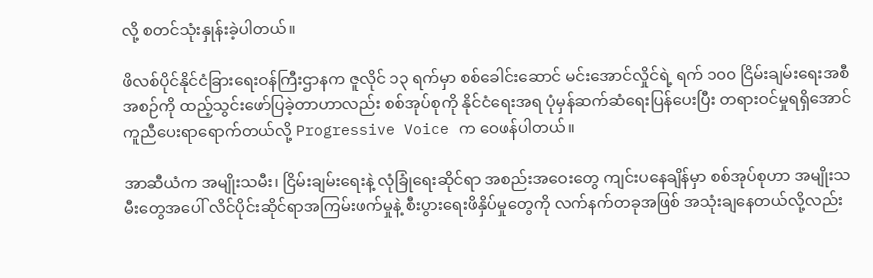လို့ စတင်သုံးနှုန်းခဲ့ပါတယ်။

ဖိလစ်ပိုင်နိုင်ငံခြားရေးဝန်ကြီးဌာနက ဇူလိုင် ၁၃ ရက်မှာ စစ်ခေါင်းဆောင် မင်းအောင်လှိုင်ရဲ့ ရက် ၁၀၀ ငြိမ်းချမ်းရေးအစီအစဉ်ကို ထည့်သွင်းဖော်ပြခဲ့တာဟာလည်း စစ်အုပ်စုကို နိုင်ငံရေးအရ ပုံမှန်ဆက်ဆံရေးပြန်ပေးပြီး တရားဝင်မှုရရှိအောင် ကူညီပေးရာရောက်တယ်လို့ Progressive Voice က ဝေဖန်ပါတယ်။

အာဆီယံက အမျိုးသမီး၊ ငြိမ်းချမ်းရေးနဲ့ လုံခြုံရေးဆိုင်ရာ အစည်းအဝေးတွေ ကျင်းပနေချိန်မှာ စစ်အုပ်စုဟာ အမျိုးသမီးတွေအပေါ် လိင်ပိုင်းဆိုင်ရာအကြမ်းဖက်မှုနဲ့ စီးပွားရေးဖိနှိပ်မှုတွေကို လက်နက်တခုအဖြစ် အသုံးချနေတယ်လို့လည်း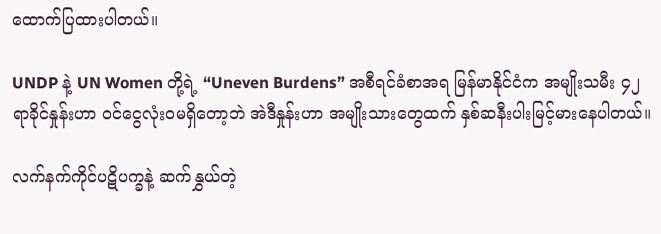ထောက်ပြထားပါတယ်။

UNDP နဲ့ UN Women တို့ရဲ့ “Uneven Burdens” အစီရင်ခံစာအရ မြန်မာနိုင်ငံက အမျိုးသမီး ၄၂ ရာခိုင်နှုန်းဟာ ဝင်ငွေလုံးဝမရှိတော့ဘဲ အဲဒီနှုန်းဟာ အမျိုးသားတွေထက် နှစ်ဆနီးပါးမြင့်မားနေပါတယ်။

လက်နက်ကိုင်ပဋိပက္ခနဲ့ ဆက်နွှယ်တဲ့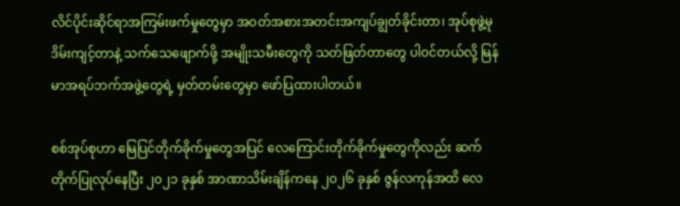လိင်ပိုင်းဆိုင်ရာအကြမ်းဖက်မှုတွေမှာ အဝတ်အစားအတင်းအကျပ်ချွတ်ခိုင်းတာ၊ အုပ်စုဖွဲ့မုဒိမ်းကျင့်တာနဲ့ သက်သေဖျောက်ဖို့ အမျိုးသမီးတွေကို သတ်ဖြတ်တာတွေ ပါဝင်တယ်လို့ မြန်မာအရပ်ဘက်အဖွဲ့တွေရဲ့ မှတ်တမ်းတွေမှာ ဖော်ပြထားပါတယ်။

စစ်အုပ်စုဟာ မြေပြင်တိုက်ခိုက်မှုတွေအပြင် လေကြောင်းတိုက်ခိုက်မှုတွေကိုလည်း ဆက်တိုက်ပြုလုပ်နေပြီး ၂၀၂၁ ခုနှစ် အာဏာသိမ်းချိန်ကနေ ၂၀၂၆ ခုနှစ် ဇွန်လကုန်အထိ လေ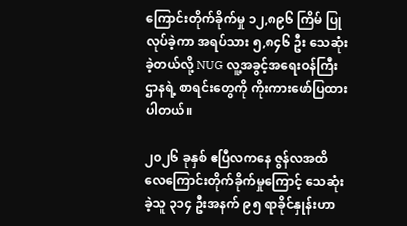ကြောင်းတိုက်ခိုက်မှု ၁၂,၈၉၆ ကြိမ် ပြုလုပ်ခဲ့ကာ အရပ်သား ၅,၈၄၆ ဦး သေဆုံးခဲ့တယ်လို့ NUG လူ့အခွင့်အရေးဝန်ကြီးဌာနရဲ့ စာရင်းတွေကို ကိုးကားဖော်ပြထားပါတယ်။

၂၀၂၆ ခုနှစ် ဧပြီလကနေ ဇွန်လအထိ လေကြောင်းတိုက်ခိုက်မှုကြောင့် သေဆုံးခဲ့သူ ၃၁၄ ဦးအနက် ၉၅ ရာခိုင်နှုန်းဟာ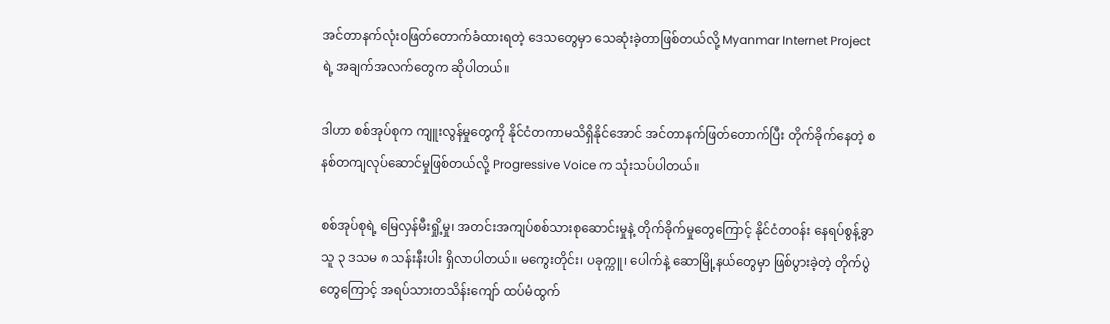အင်တာနက်လုံးဝဖြတ်တောက်ခံထားရတဲ့ ဒေသတွေမှာ သေဆုံးခဲ့တာဖြစ်တယ်လို့ Myanmar Internet Project ရဲ့ အချက်အလက်တွေက ဆိုပါတယ်။

ဒါဟာ စစ်အုပ်စုက ကျူးလွန်မှုတွေကို နိုင်ငံတကာမသိရှိနိုင်အောင် အင်တာနက်ဖြတ်တောက်ပြီး တိုက်ခိုက်နေတဲ့ စနစ်တကျလုပ်ဆောင်မှုဖြစ်တယ်လို့ Progressive Voice က သုံးသပ်ပါတယ်။

စစ်အုပ်စုရဲ့ မြေလှန်မီးရှို့မှု၊ အတင်းအကျပ်စစ်သားစုဆောင်းမှုနဲ့ တိုက်ခိုက်မှုတွေကြောင့် နိုင်ငံတဝန်း နေရပ်စွန့်ခွာသူ ၃ ဒသမ ၈ သန်းနီးပါး ရှိလာပါတယ်။ မကွေးတိုင်း၊ ပခုက္ကူ၊ ပေါက်နဲ့ ဆောမြို့နယ်တွေမှာ ဖြစ်ပွားခဲ့တဲ့ တိုက်ပွဲတွေကြောင့် အရပ်သားတသိန်းကျော် ထပ်မံထွက်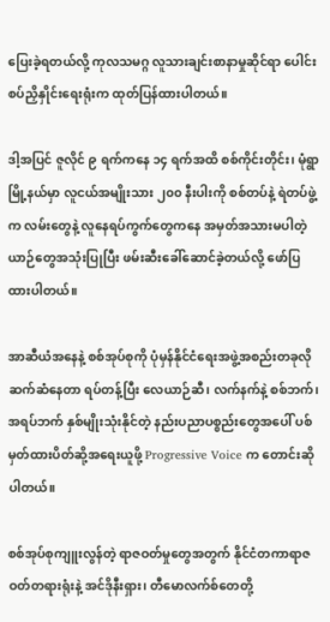ပြေးခဲ့ရတယ်လို့ ကုလသမဂ္ဂ လူသားချင်းစာနာမှုဆိုင်ရာ ပေါင်းစပ်ညှိနှိုင်းရေးရုံးက ထုတ်ပြန်ထားပါတယ်။

ဒါ့အပြင် ဇူလိုင် ၉ ရက်ကနေ ၁၄ ရက်အထိ စစ်ကိုင်းတိုင်း၊ မုံရွာမြို့နယ်မှာ လူငယ်အမျိုးသား ၂၀၀ နီးပါးကို စစ်တပ်နဲ့ ရဲတပ်ဖွဲ့က လမ်းတွေနဲ့ လူနေရပ်ကွက်တွေကနေ အမှတ်အသားမပါတဲ့ယာဉ်တွေအသုံးပြုပြီး ဖမ်းဆီးခေါ်ဆောင်ခဲ့တယ်လို့ ဖော်ပြထားပါတယ်။

အာဆီယံအနေနဲ့ စစ်အုပ်စုကို ပုံမှန်နိုင်ငံရေးအဖွဲ့အစည်းတခုလို ဆက်ဆံနေတာ ရပ်တန့်ပြီး လေယာဉ်ဆီ၊ လက်နက်နဲ့ စစ်ဘက်၊ အရပ်ဘက် နှစ်မျိုးသုံးနိုင်တဲ့ နည်းပညာပစ္စည်းတွေအပေါ် ပစ်မှတ်ထားပိတ်ဆို့အရေးယူဖို့ Progressive Voice က တောင်းဆိုပါတယ်။

စစ်အုပ်စုကျူးလွန်တဲ့ ရာဇဝတ်မှုတွေအတွက် နိုင်ငံတကာရာဇဝတ်တရားရုံးနဲ့ အင်ဒိုနီးရှား၊ တီမောလက်စ်တေတို့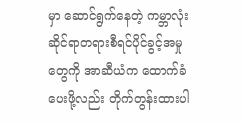မှာ ဆောင်ရွက်နေတဲ့ ကမ္ဘာလုံးဆိုင်ရာတရားစီရင်ပိုင်ခွင့်အမှုတွေကို အာဆီယံက ထောက်ခံပေးဖို့လည်း တိုက်တွန်းထားပါ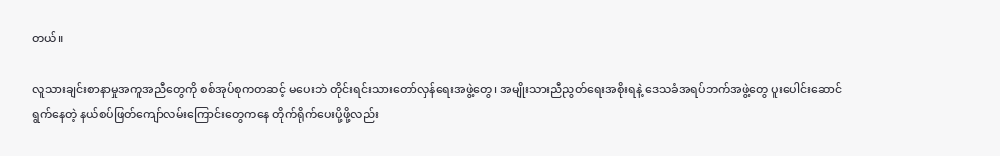တယ်။

လူသားချင်းစာနာမှုအကူအညီတွေကို စစ်အုပ်စုကတဆင့် မပေးဘဲ တိုင်းရင်းသားတော်လှန်ရေးအဖွဲ့တွေ၊ အမျိုးသားညီညွတ်ရေးအစိုးရနဲ့ ဒေသခံအရပ်ဘက်အဖွဲ့တွေ ပူးပေါင်းဆောင်ရွက်နေတဲ့ နယ်စပ်ဖြတ်ကျော်လမ်းကြောင်းတွေကနေ တိုက်ရိုက်ပေးပို့ဖို့လည်း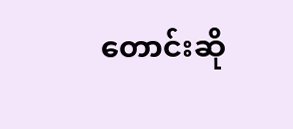တောင်းဆို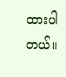ထားပါတယ်။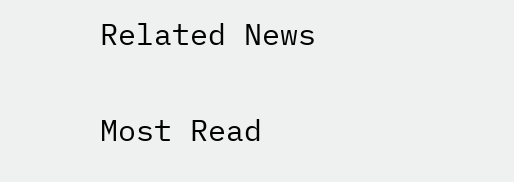Related News

Most Read